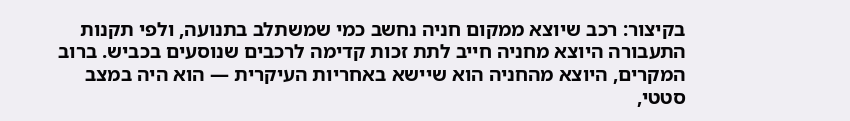בקיצור: רכב שיוצא ממקום חניה נחשב כמי שמשתלב בתנועה, ולפי תקנות התעבורה היוצא מחניה חייב לתת זכות קדימה לרכבים שנוסעים בכביש. ברוב המקרים, היוצא מהחניה הוא שיישא באחריות העיקרית — הוא היה במצב סטטי,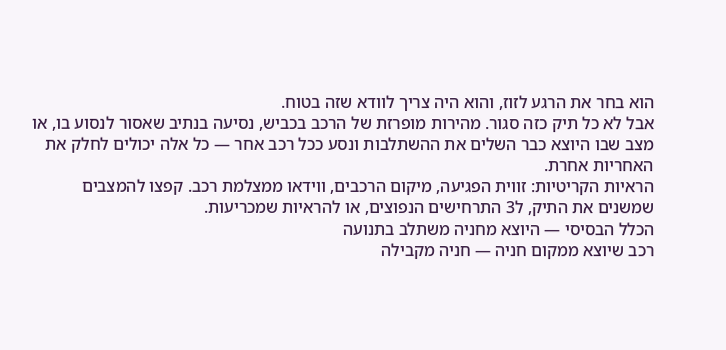הוא בחר את הרגע לזוז, והוא היה צריך לוודא שזה בטוח.
אבל לא כל תיק כזה סגור. מהירות מופרזת של הרכב בכביש, נסיעה בנתיב שאסור לנסוע בו, או מצב שבו היוצא כבר השלים את ההשתלבות ונסע ככל רכב אחר — כל אלה יכולים לחלק את האחריות אחרת.
הראיות הקריטיות: זווית הפגיעה, מיקום הרכבים, ווידאו ממצלמת רכב. קפצו להמצבים שמשנים את התיק, ל3 התרחישים הנפוצים, או להראיות שמכריעות.
הכלל הבסיסי — היוצא מחניה משתלב בתנועה
רכב שיוצא ממקום חניה — חניה מקבילה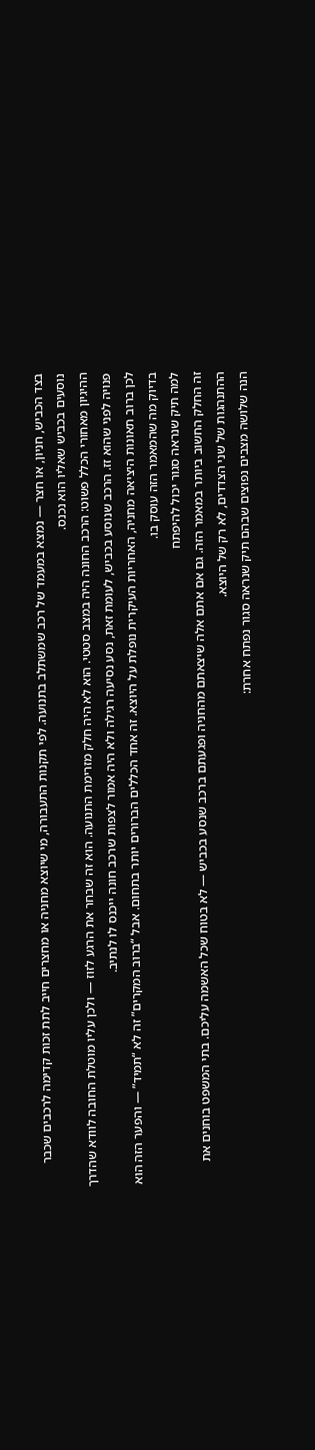בצד הכביש, חניון, או חצר — נמצא במעמד של רכב שמשתלב בתנועה. לפי תקנות התעבורה, מי שיוצא מחניה או מחצרים חייב לתת זכות קדימה לרכבים שכבר נוסעים בכביש שאליו הוא נכנס.
ההיגיון מאחורי הכלל פשוט: הרכב החונה היה במצב סטטי. הוא לא היה חלק מזרימת התנועה. הוא זה שבחר את הרגע לזוז — ולכן עליו מוטלת החובה לוודא שהדרך פנויה לפני שהוא זז. הרכב שנוסע בכביש, לעומת זאת, נסע נסיעה רגילה ולא היה אמור לצפות שרכב חונה ייכנס לו לנתיב.
לכן ברוב תאונות היציאה מחניה, האחריות העיקרית נופלת על היוצא. זה אחד הכללים הברורים יותר בתחום. אבל “ברוב המקרים” זה לא “תמיד” — והפער הזה הוא בדיוק מה שהמאמר הזה עוסק בו.
למה תיק שנראה סגור יכול להיפתח
זה החלק החשוב ביותר במאמר הזה. גם אם אתם אלה שיצאתם מהחניה ופגעתם ברכב שנסע בכביש — לא בטוח שכל האשמה עליכם. בתי המשפט בוחנים את ההתנהגות של שני הצדדים, לא רק של היוצא.
הנה שלושה מצבים נפוצים שבהם תיק שנראה סגור נפתח אחרת: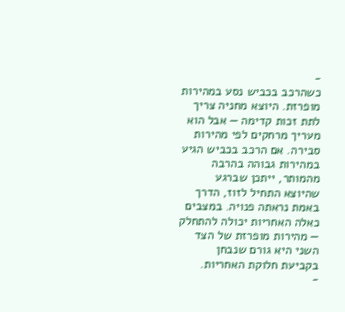-
כשהרכב בכביש נסע במהירות מופרזת. היוצא מחניה צריך לתת זכות קדימה — אבל הוא מעריך מרחקים לפי מהירות סבירה. אם הרכב בכביש הגיע במהירות גבוהה בהרבה מהמותר, ייתכן שברגע שהיוצא התחיל לזוז, הדרך באמת נראתה פנויה. במצבים כאלה האחריות יכולה להתחלק — מהירות מופרזת של הצד השני היא גורם שנבחן בקביעת חלוקת האחריות.
-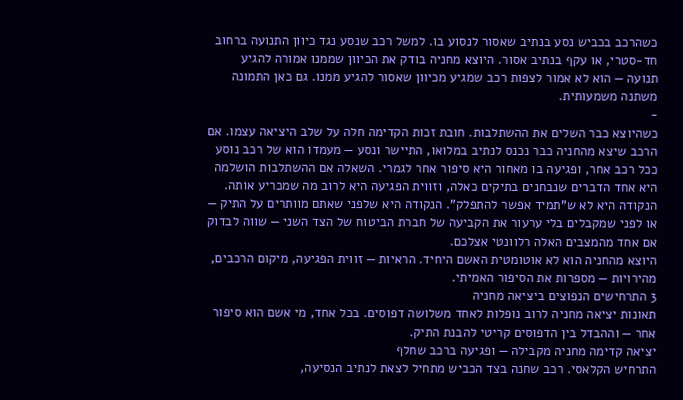כשהרכב בכביש נסע בנתיב שאסור לנסוע בו. למשל רכב שנסע נגד כיוון התנועה ברחוב חד-סטרי, או עקף בנתיב אסור. היוצא מחניה בודק את הכיוון שממנו אמורה להגיע תנועה — הוא לא אמור לצפות רכב שמגיע מכיוון שאסור להגיע ממנו. גם כאן התמונה משתנה משמעותית.
-
כשהיוצא כבר השלים את ההשתלבות. חובת זכות הקדימה חלה על שלב היציאה עצמו. אם הרכב שיצא מהחניה כבר נכנס לנתיב במלואו, התיישר ונסע — מעמדו הוא של רכב נוסע ככל רכב אחר, ופגיעה בו מאחור היא סיפור אחר לגמרי. השאלה אם ההשתלבות הושלמה היא אחד הדברים שנבחנים בתיקים כאלה, וזווית הפגיעה היא לרוב מה שמכריע אותה.
הנקודה היא לא ש”תמיד אפשר להתפלק”. הנקודה היא שלפני שאתם מוותרים על התיק — או לפני שמקבלים בלי ערעור את הקביעה של חברת הביטוח של הצד השני — שווה לבדוק אם אחד מהמצבים האלה רלוונטי אצלכם.
היוצא מהחניה הוא לא אוטומטית האשם היחיד. הראיות — זווית הפגיעה, מיקום הרכבים, מהירויות — מספרות את הסיפור האמיתי.
3 התרחישים הנפוצים ביציאה מחניה
תאונות יציאה מחניה לרוב נופלות לאחד משלושה דפוסים. בכל אחד, מי אשם הוא סיפור אחר — וההבדל בין הדפוסים קריטי להבנת התיק.
יציאה קדימה מחניה מקבילה — ופגיעה ברכב שחלף
התרחיש הקלאסי. רכב שחנה בצד הכביש מתחיל לצאת לנתיב הנסיעה,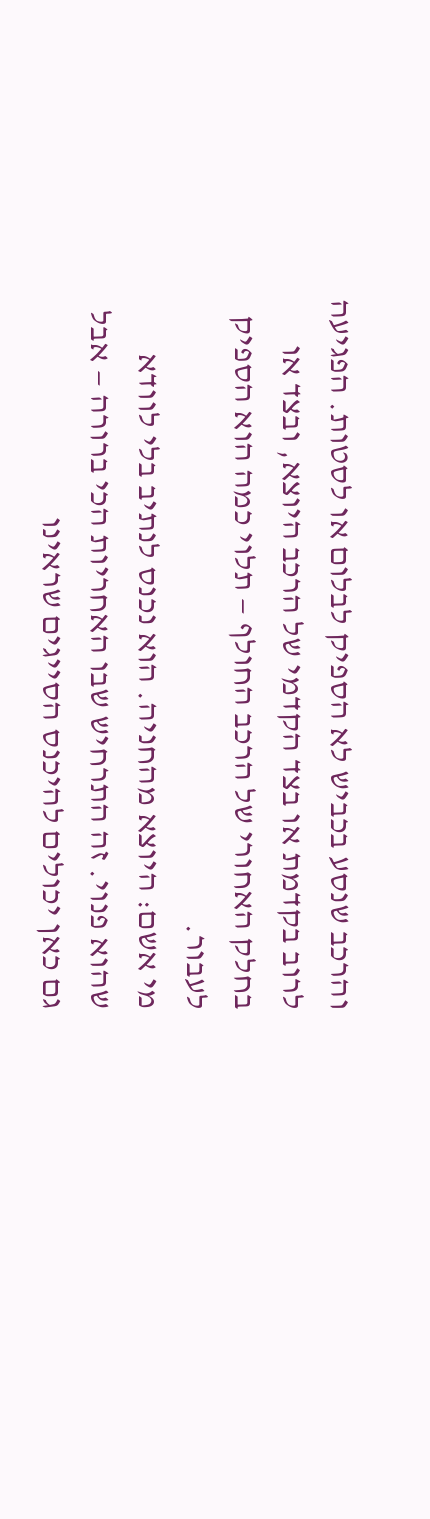והרכב שנסע בכביש לא הספיק לבלום או לסטות. הפגיעה לרוב בקדמת או בצד הקדמי של הרכב היוצא, ובצד או בחלק האחורי של הרכב החולף — תלוי כמה הוא הספיק לעבור.
מי אשם: היוצא מהחניה. הוא נכנס לנתיב בלי לוודא שהוא פנוי. זה התרחיש שבו האחריות הכי ברורה — אבל גם כאן יכולים להיכנס הסייגים שראינו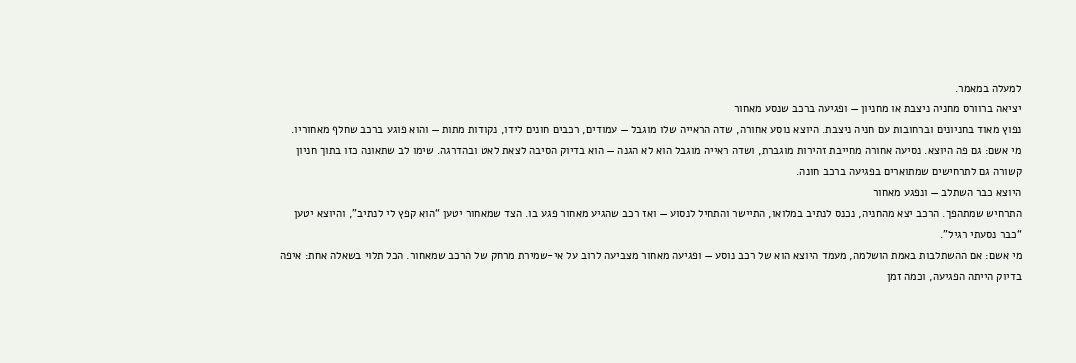למעלה במאמר.
יציאה ברוורס מחניה ניצבת או מחניון — ופגיעה ברכב שנסע מאחור
נפוץ מאוד בחניונים וברחובות עם חניה ניצבת. היוצא נוסע אחורה, שדה הראייה שלו מוגבל — עמודים, רכבים חונים לידו, נקודות מתות — והוא פוגע ברכב שחלף מאחוריו.
מי אשם: גם פה היוצא. נסיעה אחורה מחייבת זהירות מוגברת, ושדה ראייה מוגבל הוא לא הגנה — הוא בדיוק הסיבה לצאת לאט ובהדרגה. שימו לב שתאונה כזו בתוך חניון קשורה גם לתרחישים שמתוארים בפגיעה ברכב חונה.
היוצא כבר השתלב — ונפגע מאחור
התרחיש שמתהפך. הרכב יצא מהחניה, נכנס לנתיב במלואו, התיישר והתחיל לנסוע — ואז רכב שהגיע מאחור פגע בו. הצד שמאחור יטען “הוא קפץ לי לנתיב”, והיוצא יטען “כבר נסעתי רגיל”.
מי אשם: אם ההשתלבות באמת הושלמה, מעמד היוצא הוא של רכב נוסע — ופגיעה מאחור מצביעה לרוב על אי-שמירת מרחק של הרכב שמאחור. הכל תלוי בשאלה אחת: איפה בדיוק הייתה הפגיעה, וכמה זמן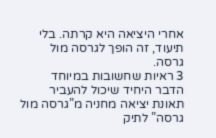אחרי היציאה היא קרתה. בלי תיעוד, זה הופך לגרסה מול גרסה.
3 ראיות שחשובות במיוחד
הדבר היחיד שיכול להעביר תאונת יציאה מחניה מ”גרסה מול גרסה” לתיק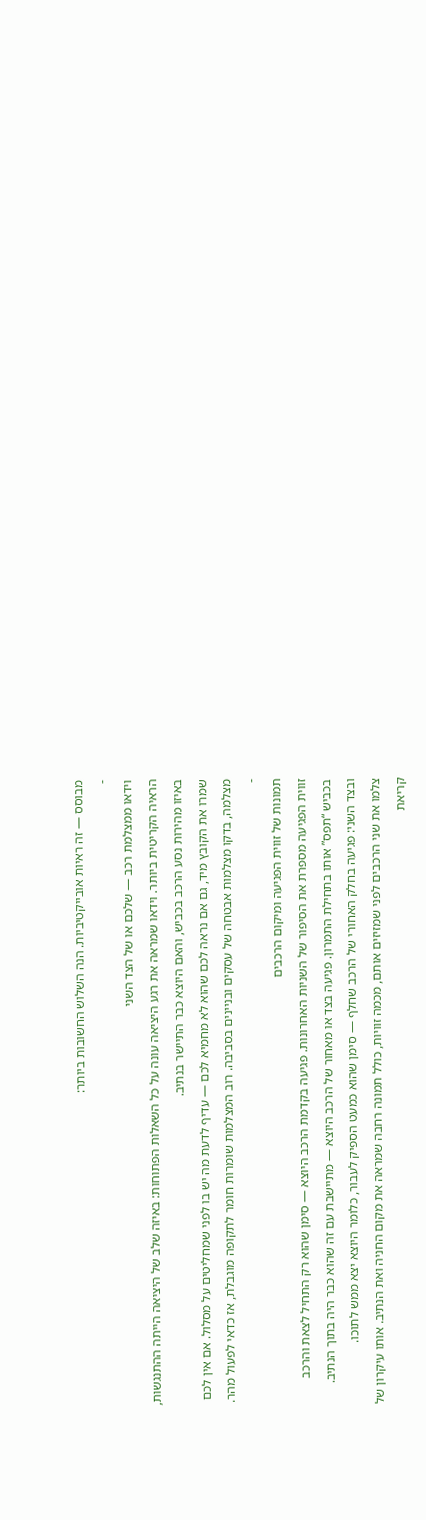מבוסס — זה ראיות אובייקטיביות. הנה השלוש החשובות ביותר:
-
וידאו ממצלמת רכב — שלכם או של הצד השני
הראיה הקריטית ביותר. וידאו שמראה את רגע היציאה עונה על כל השאלות הפתוחות: באיזה שלב של היציאה הייתה ההתנגשות, באיזו מהירות נסע הרכב בכביש, והאם היוצא כבר התיישר בנתיב.
שמרו את הקובץ מיד, גם אם נראה לכם שהוא לא מחמיא לכם — עדיף לדעת מה יש בו לפני שמחליטים על מסלול. אם אין לכם מצלמה, בדקו מצלמות אבטחה של עסקים ובניינים בסביבה. רוב המצלמות שומרות חומר לתקופה מוגבלת, אז כדאי לפעול מהר.
-
תמונות של זווית הפגיעה ומיקום הרכבים
זווית הפגיעה מספרת את הסיפור של השניות האחרונות. פגיעה בקדמת הרכב היוצא — סימן שהוא רק התחיל לצאת והרכב בכביש “תפס” אותו בתחילת התמרון. פגיעה בצד או מאחור של הרכב היוצא — מתיישבת עם זה שהוא כבר היה בתוך הנתיב. ובצד השני: פגיעה בחלק האחורי של הרכב שחלף — סימן שהוא כמעט הספיק לעבור, כלומר היוצא יצא ממש לתוכו.
צלמו את שני הרכבים לפני שמזיזים אותם, מכמה זוויות, כולל תמונה רחבה שמראה את מקום החניה ואת הנתיב. אותו עיקרון של קריאת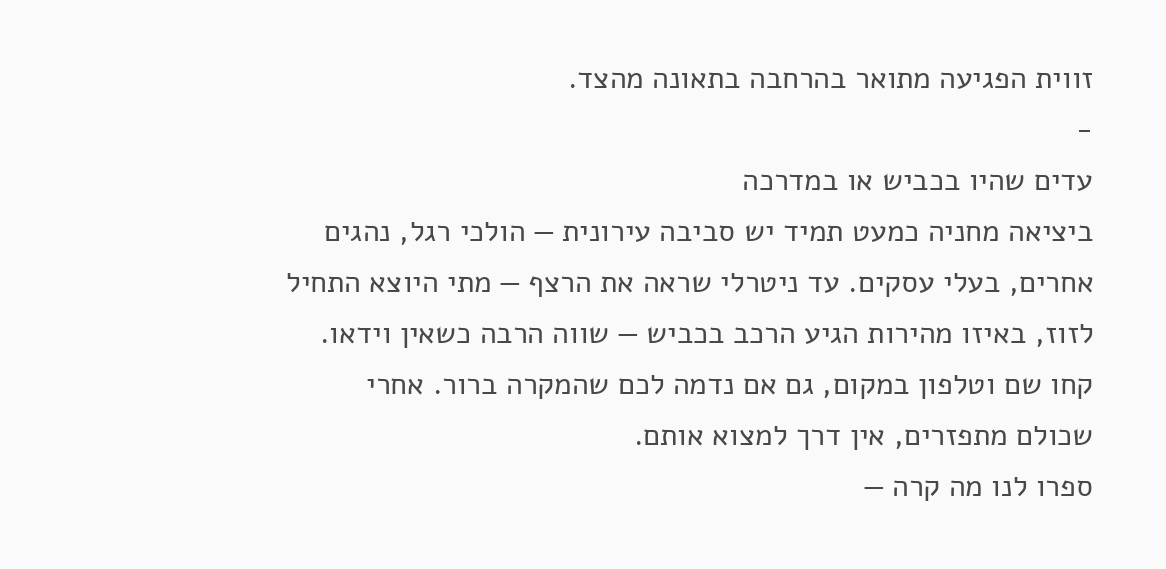זווית הפגיעה מתואר בהרחבה בתאונה מהצד.
-
עדים שהיו בכביש או במדרכה
ביציאה מחניה כמעט תמיד יש סביבה עירונית — הולכי רגל, נהגים אחרים, בעלי עסקים. עד ניטרלי שראה את הרצף — מתי היוצא התחיל לזוז, באיזו מהירות הגיע הרכב בכביש — שווה הרבה כשאין וידאו.
קחו שם וטלפון במקום, גם אם נדמה לכם שהמקרה ברור. אחרי שכולם מתפזרים, אין דרך למצוא אותם.
ספרו לנו מה קרה —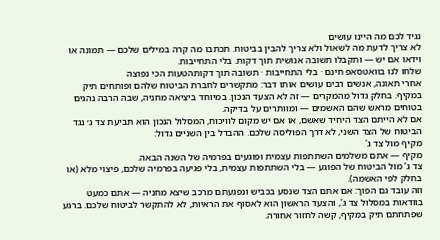נגיד לכם מה היינו עושים
לא צריך לדעת מה לשאול ולא צריך להבין בביטוח. תכתבו מה קרה במילים שלכם — תמונה או וידאו אם יש — ותקבלו תשובה אנושית תוך דקות. בלי התחייבות.
שלחו לנו בוואטסאפ חינם · בלי התחייבות · תשובה תוך דקותהטעות הכי נפוצה
אחרי תאונה, אנשים רבים עושים אותו דבר: מתקשרים לחברת הביטוח שלהם ופותחים תיק במקיף. בחלק גדול מהמקרים — זה לא הצעד הנכון. במיוחד ביציאה מחניה, שבה הרבה נהגים בטוחים מראש שהם האשמים — ומוותרים על בדיקה.
אם לא הייתם הצד היחיד שאשם, או אם יש מקום לוויכוח, המסלול הנכון הוא תביעת צד ג׳ נגד הביטוח של הצד השני, לא דרך הפוליסה שלכם. ההבדל בין השניים גדול:
מקיף מול צד ג'
מקיף — אתם משלמים השתתפות עצמית ופוגעים בפרמיה של השנה הבאה.
צד ג’ מול הביטוח של הפוגע — בלי השתתפות עצמית, בלי פגיעה בפרמיה שלכם, פיצוי מלא (או בחלק לפי האשמה).
וזה עובד גם הפוך: אם אתם הצד שנסע בכביש ונפגעתם מרכב שיצא מחניה — אתם כמעט בוודאות במסלול צד ג’, והצעד הראשון הוא לאסוף את הראיות, לא להתקשר לביטוח שלכם. ברגע שפתחתם תיק במקיף, קשה לחזור אחורה.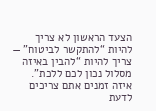הצעד הראשון לא צריך להיות “להתקשר לביטוח” — צריך להיות “להבין באיזה מסלול נכון לכם ללכת”.
איזה זמנים אתם צריכים לדעת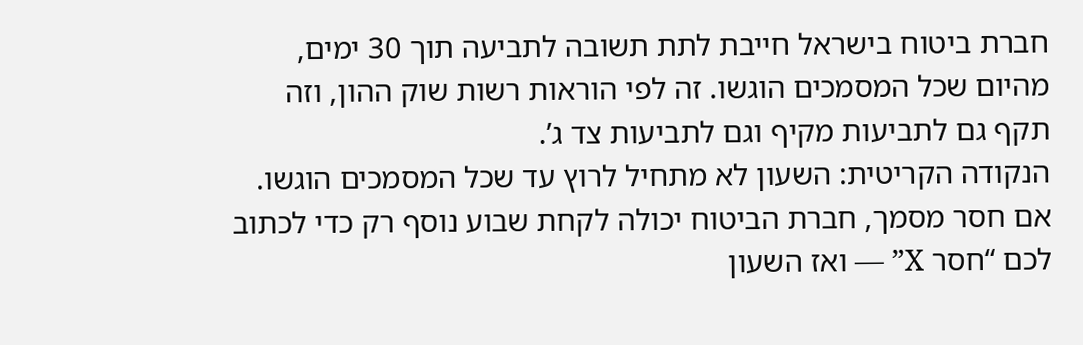חברת ביטוח בישראל חייבת לתת תשובה לתביעה תוך 30 ימים, מהיום שכל המסמכים הוגשו. זה לפי הוראות רשות שוק ההון, וזה תקף גם לתביעות מקיף וגם לתביעות צד ג’.
הנקודה הקריטית: השעון לא מתחיל לרוץ עד שכל המסמכים הוגשו. אם חסר מסמך, חברת הביטוח יכולה לקחת שבוע נוסף רק כדי לכתוב לכם “חסר X” — ואז השעון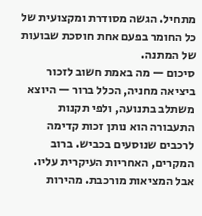מתחיל. הגשה מסודרת ומקצועית של כל החומר בפעם אחת חוסכת שבועות של המתנה.
סיכום — מה באמת חשוב לזכור
ביציאה מחניה, הכלל ברור — היוצא משתלב בתנועה, ולפי תקנות התעבורה הוא נותן זכות קדימה לרכבים שנוסעים בכביש. ברוב המקרים, האחריות העיקרית עליו.
אבל המציאות מורכבת. מהירות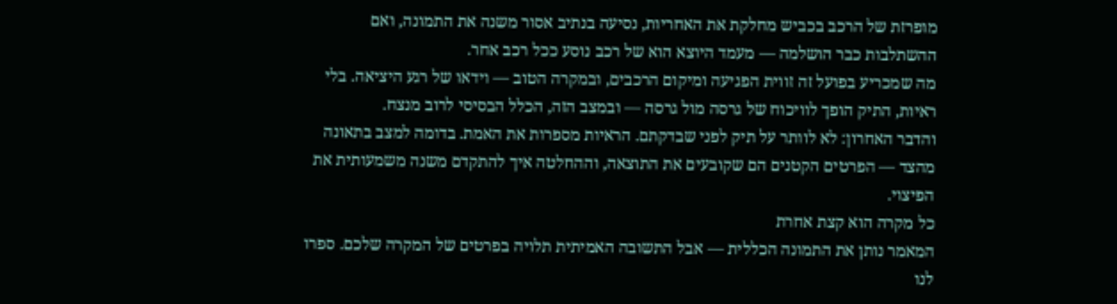מופרזת של הרכב בכביש מחלקת את האחריות, נסיעה בנתיב אסור משנה את התמונה, ואם ההשתלבות כבר הושלמה — מעמד היוצא הוא של רכב נוסע ככל רכב אחר.
מה שמכריע בפועל זה זווית הפגיעה ומיקום הרכבים, ובמקרה הטוב — וידאו של רגע היציאה. בלי ראיות, התיק הופך לוויכוח של גרסה מול גרסה — ובמצב הזה, הכלל הבסיסי לרוב מנצח.
והדבר האחרון: לא לוותר על תיק לפני שבדקתם. הראיות מספרות את האמת. בדומה למצב בתאונה מהצד — הפרטים הקטנים הם שקובעים את התוצאה, וההחלטה איך להתקדם משנה משמעותית את הפיצוי.
כל מקרה הוא קצת אחרת
המאמר נותן את התמונה הכללית — אבל התשובה האמיתית תלויה בפרטים של המקרה שלכם. ספרו לנו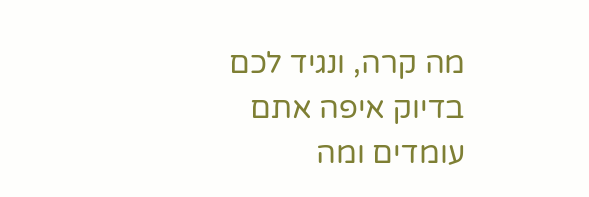מה קרה, ונגיד לכם בדיוק איפה אתם עומדים ומה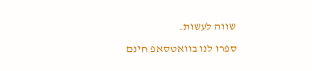שווה לעשות.
ספרו לנו בוואטסאפ חינם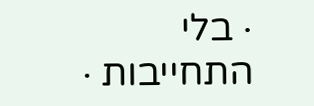· בלי התחייבות ·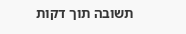תשובה תוך דקות